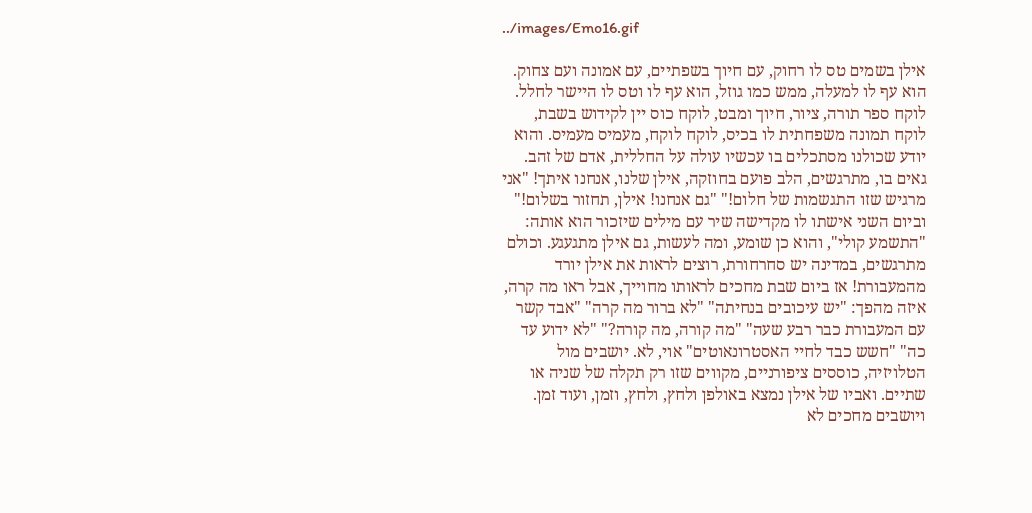../images/Emo16.gif

אילן בשמים טס לו רחוק, עם חיוך בשפתיים, עם אמונה ועם צחוק. הוא עף לו למעלה, ממש כמו גוזל, הוא עף לו וטס לו היישר לחלל. לוקח ספר תורה, ציור, חיוך ומבט, לוקח כוס יין לקידוש בשבת, לוקח תמונה משפחתית לו בכיס, לוקח לוקח, מעמיס מעמיס. והוא יודע שכולנו מסתכלים בו עכשיו עולה על החללית, אדם של זהב. גאים בו, מתרגשים, הלב פועם בחוזקה, אילן שלנו, אנחנו איתך! "אני מרגיש שזו התגשמות של חלום!" "גם אנחנו! אילן, תחזור בשלום!" וביום השני אישתו לו מקדישה שיר עם מילים שיזכור הוא אותה: "התשמע קולי", והוא כן שומע, ומה לעשות, גם אילן מתגעגע. וכולם מתרגשים, במדינה יש סחרחורת, רוצים לראות את אילן יורד מהמעבורת! אז ביום שבת מחכים לראותו מחוייך, אבל ראו מה קרה, איזה מהפך: "יש עיכובים בנחיתה" "לא ברור מה קרה" "אבד קשר עם המעבורת כבר רבע שעה" "מה קורה, מה קורה?" "לא ידוע עד כה" "חשש כבד לחיי האסטרונאוטים" אוי, לא. יושבים מול הטלויזיה, כוססים ציפורניים, מקווים שזו רק תקלה של שניה או שתיים. ואביו של אילן נמצא באולפן ולחץ, ולחץ, וזמן, ועוד זמן. ויושבים מחכים לא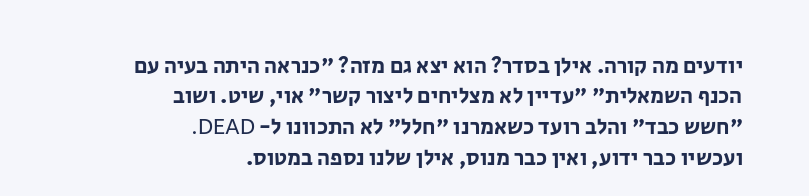יודעים מה קורה. אילן בסדר? הוא יצא גם מזה? "כנראה היתה בעיה עם הכנף השמאלית" "עדיין לא מצליחים ליצור קשר" אוי, שיט. ושוב "חשש כבד" והלב רועד כשאמרנו "חלל" לא התכוונו ל- DEAD. ועכשיו כבר ידוע, ואין כבר מנוס, אילן שלנו נספה במטוס.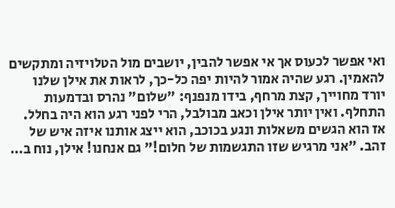ואי אפשר לכעוס אך אי אפשר להבין, יושבים מול הטלויזיה ומתקשים להאמין. רגע שהיה אמור להיות יפה כל-כך, לראות את אילן שלנו יורד מחוייך, קצת מרחף, בידו מנפנף: "שלום" נהרס ובדמעות התחלף. ואין יותר אילן וכאב מבולבל, הרי לפני רגע הוא היה בחלל. אז הוא הגשים משאלות ונגע בכוכב, הוא ייצג אותנו איזה איש של זהב. "אני מרגיש שזו התגשמות של חלום!" גם אנחנו! אילן, נוח ב…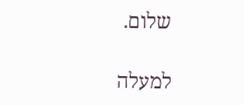שלום.

למעלה